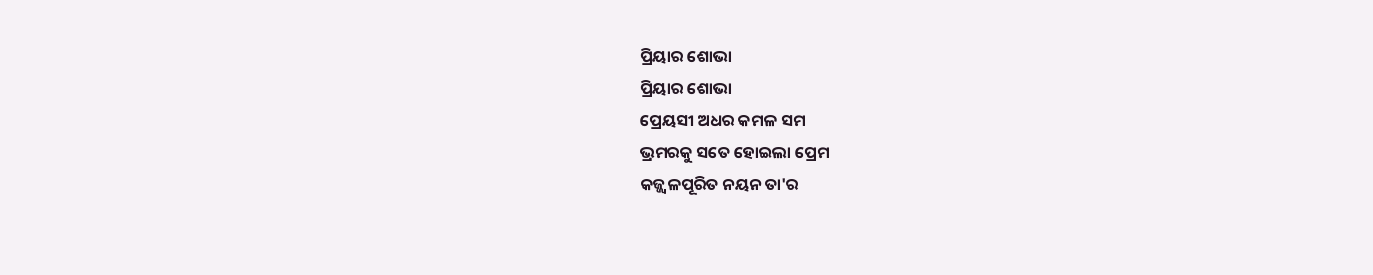ପ୍ରିୟାର ଶୋଭା
ପ୍ରିୟାର ଶୋଭା
ପ୍ରେୟସୀ ଅଧର କମଳ ସମ
ଭ୍ରମରକୁ ସତେ ହୋଇଲା ପ୍ରେମ
କଜ୍ଜ୍ଵଳପୂରିତ ନୟନ ତା'ର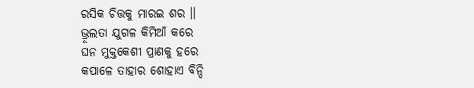ରସିକ ଚିତ୍ତକୁ ମାରଇ ଶର ।।
ଭ୍ରୂଲତା ଯୁଗଳ କିମିଆଁ କରେ
ଘନ ମୁକ୍ତକେଶୀ ପ୍ରାଣକୁ ହରେ
କପାଳେ ତାହାର ଶୋହାଏ ବିନ୍ଦି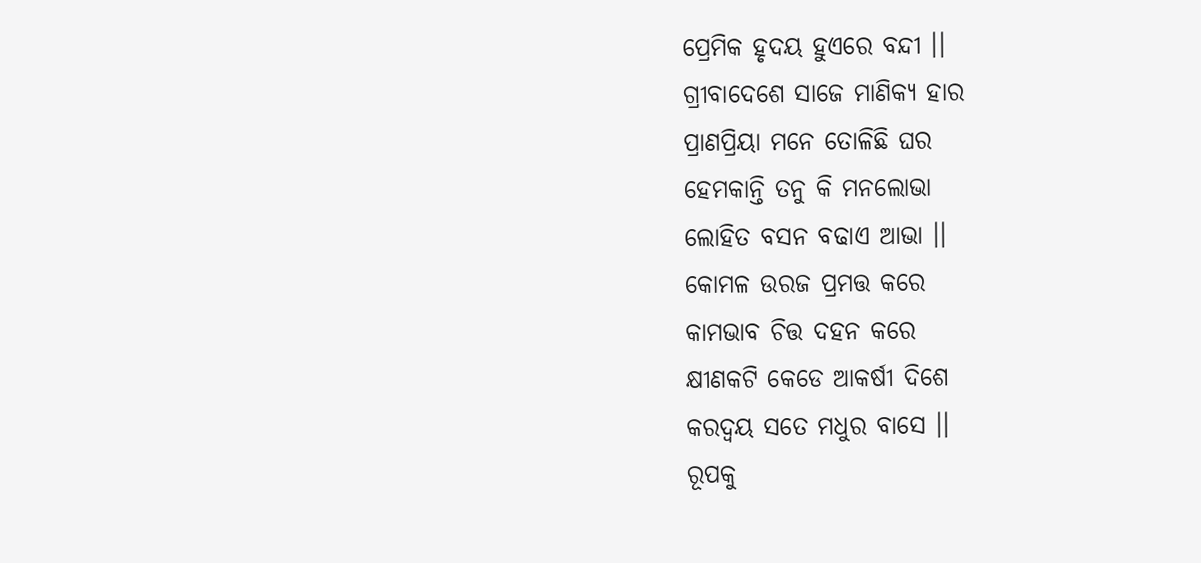ପ୍ରେମିକ ହୃଦୟ ହୁଏରେ ବନ୍ଦୀ ।।
ଗ୍ରୀବାଦେଶେ ସାଜେ ମାଣିକ୍ୟ ହାର
ପ୍ରାଣପ୍ରିୟା ମନେ ତୋଳିଛି ଘର
ହେମକାନ୍ତି ତନୁ କି ମନଲୋଭା
ଲୋହିତ ବସନ ବଢାଏ ଆଭା ।।
କୋମଳ ଉରଜ ପ୍ରମତ୍ତ କରେ
କାମଭାବ ଚିତ୍ତ ଦହନ କରେ
କ୍ଷୀଣକଟି କେଡେ ଆକର୍ଷୀ ଦିଶେ
କରଦ୍ବୟ ସତେ ମଧୁର ବାସେ ।।
ରୂପକୁ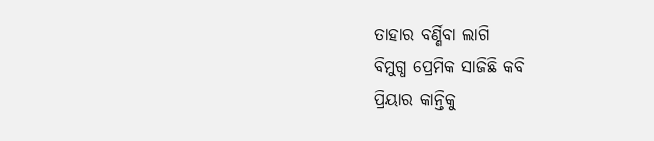ତାହାର ବର୍ଣ୍ଣିବା ଲାଗି
ବିମୁଗ୍ଧ ପ୍ରେମିକ ସାଜିଛି କବି
ପ୍ରିୟାର କାନ୍ତିକୁ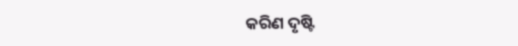କରିଣ ଦୃଷ୍ଟି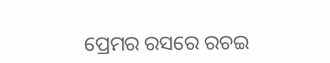ପ୍ରେମର ରସରେ ରଚଇ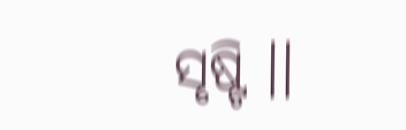ସୃଷ୍ଟି ।।